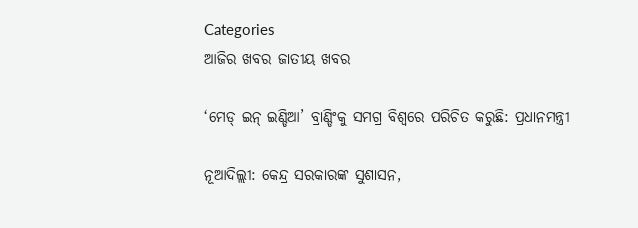Categories
ଆଜିର ଖବର ଜାତୀୟ ଖବର

‘ମେଡ୍ ଇନ୍ ଇଣ୍ଡିଆ’ ବ୍ରାଣ୍ଡିଂକୁ ସମଗ୍ର ବିଶ୍ୱରେ ପରିଚିତ କରୁଛି: ପ୍ରଧାନମନ୍ତ୍ରୀ

ନୂଆଦିଲ୍ଲୀ: କେନ୍ଦ୍ର ସରକାରଙ୍କ ସୁଶାସନ,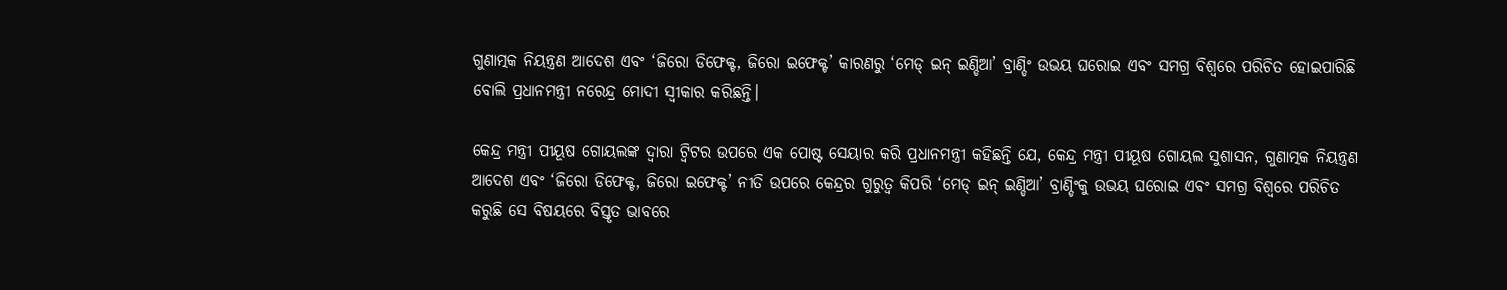ଗୁଣାତ୍ମକ ନିୟନ୍ତ୍ରଣ ଆଦେଶ ଏବଂ ‘ଜିରୋ ଡିଫେକ୍ଟ, ଜିରୋ ଇଫେକ୍ଟ’ କାରଣରୁ ‘ମେଡ୍ ଇନ୍ ଇଣ୍ଡିଆ’ ବ୍ରାଣ୍ଡିଂ ଉଭୟ ଘରୋଇ ଏବଂ ସମଗ୍ର ବିଶ୍ୱରେ ପରିଚିତ ହୋଇପାରିଛି ବୋଲି ପ୍ରଧାନମନ୍ତ୍ରୀ ନରେନ୍ଦ୍ର ମୋଦୀ ସ୍ୱୀକାର କରିଛନ୍ତି।

କେନ୍ଦ୍ର ମନ୍ତ୍ରୀ ପୀୟୂଷ ଗୋୟଲଙ୍କ ଦ୍ୱାରା ଟ୍ବିଟର ଉପରେ ଏକ ପୋଷ୍ଟ ସେୟାର କରି ପ୍ରଧାନମନ୍ତ୍ରୀ କହିଛନ୍ତି ଯେ, କେନ୍ଦ୍ର ମନ୍ତ୍ରୀ ପୀୟୂଷ ଗୋୟଲ ସୁଶାସନ, ଗୁଣାତ୍ମକ ନିୟନ୍ତ୍ରଣ ଆଦେଶ ଏବଂ ‘ଜିରୋ ଡିଫେକ୍ଟ, ଜିରୋ ଇଫେକ୍ଟ’ ନୀତି ଉପରେ କେନ୍ଦ୍ରର ଗୁରୁତ୍ୱ କିପରି ‘ମେଡ୍ ଇନ୍ ଇଣ୍ଡିଆ’ ବ୍ରାଣ୍ଡିଂକୁ ଉଭୟ ଘରୋଇ ଏବଂ ସମଗ୍ର ବିଶ୍ୱରେ ପରିଚିତ କରୁଛି ସେ ବିଷୟରେ ବିସ୍ତୃତ ଭାବରେ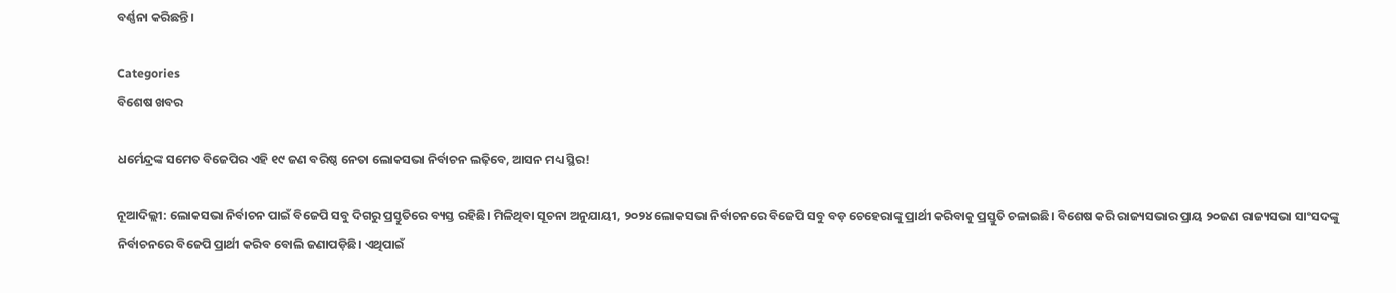ବର୍ଣ୍ଣନା କରିଛନ୍ତି।

Categories
ବିଶେଷ ଖବର

ଧର୍ମେନ୍ଦ୍ରଙ୍କ ସମେତ ବିଜେପିର ଏହି ୧୯ ଜଣ ବରିଷ୍ଠ ନେତା ଲୋକସଭା ନିର୍ବାଚନ ଲଢ଼ିବେ, ଆସନ ମଧ୍ୟ ସ୍ଥିର!

ନୂଆଦିଲ୍ଲୀ: ଲୋକସଭା ନିର୍ବାଚନ ପାଇଁ ବିଜେପି ସବୁ ଦିଗରୁ ପ୍ରସ୍ତୁତିରେ ବ୍ୟସ୍ତ ରହିଛି। ମିଳିଥିବା ସୂଚନା ଅନୁଯାୟୀ, ୨୦୨୪ ଲୋକସଭା ନିର୍ବାଚନରେ ବିଜେପି ସବୁ ବଡ଼ ଚେହେରାଙ୍କୁ ପ୍ରାର୍ଥୀ କରିବାକୁ ପ୍ରସ୍ତୁତି ଚଳାଇଛି। ବିଶେଷ କରି ରାଜ୍ୟସଭାର ପ୍ରାୟ ୨୦ଜଣ ରାଜ୍ୟସଭା ସାଂସଦଙ୍କୁ ନିର୍ବାଚନରେ ବିଜେପି ପ୍ରାର୍ଥୀ କରିବ ବୋଲି ଜଣାପଡ଼ିଛି। ଏଥିପାଇଁ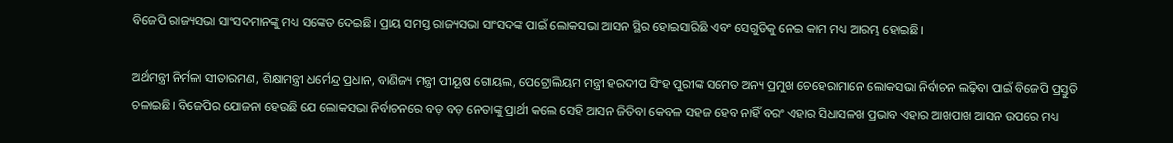ବିଜେପି ରାଜ୍ୟସଭା ସାଂସଦମାନଙ୍କୁ ମଧ୍ୟ ସଙ୍କେତ ଦେଇଛି। ପ୍ରାୟ ସମସ୍ତ ରାଜ୍ୟସଭା ସାଂସଦଙ୍କ ପାଇଁ ଲୋକସଭା ଆସନ ସ୍ଥିର ହୋଇସାରିଛି ଏବଂ ସେଗୁଡିକୁ ନେଇ କାମ ମଧ୍ୟ ଆରମ୍ଭ ହୋଇଛି।

ଅର୍ଥମନ୍ତ୍ରୀ ନିର୍ମଳା ସୀତାରମଣ, ଶିକ୍ଷାମନ୍ତ୍ରୀ ଧର୍ମେନ୍ଦ୍ର ପ୍ରଧାନ, ବାଣିଜ୍ୟ ମନ୍ତ୍ରୀ ପୀୟୂଷ ଗୋୟଲ, ପେଟ୍ରୋଲିୟମ ମନ୍ତ୍ରୀ ହରଦୀପ ସିଂହ ପୁରୀଙ୍କ ସମେତ ଅନ୍ୟ ପ୍ରମୁଖ ଚେହେରାମାନେ ଲୋକସଭା ନିର୍ବାଚନ ଲଢ଼ିବା ପାଇଁ ବିଜେପି ପ୍ରସ୍ତୁତି ଚଳାଇଛି। ବିଜେପିର ଯୋଜନା ହେଉଛି ଯେ ଲୋକସଭା ନିର୍ବାଚନରେ ବଡ଼ ବଡ଼ ନେତାଙ୍କୁ ପ୍ରାର୍ଥୀ କଲେ ସେହି ଆସନ ଜିତିବା କେବଳ ସହଜ ହେବ ନାହିଁ ବରଂ ଏହାର ସିଧାସଳଖ ପ୍ରଭାବ ଏହାର ଆଖପାଖ ଆସନ ଉପରେ ମଧ୍ୟ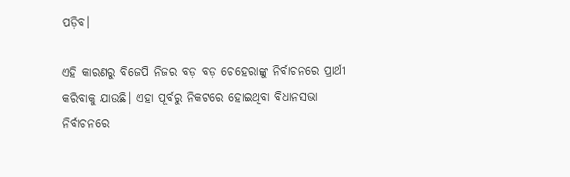ପଡ଼ିବ।

ଏହି କାରଣରୁ ବିଜେପି ନିଜର ବଡ଼ ବଡ଼ ଚେହେରାଙ୍କୁ ନିର୍ବାଚନରେ ପ୍ରାର୍ଥୀ କରିବାକୁ ଯାଉଛି। ଏହା ପୂର୍ବରୁ ନିକଟରେ ହୋଇଥିବା ବିଧାନସଭା ନିର୍ବାଚନରେ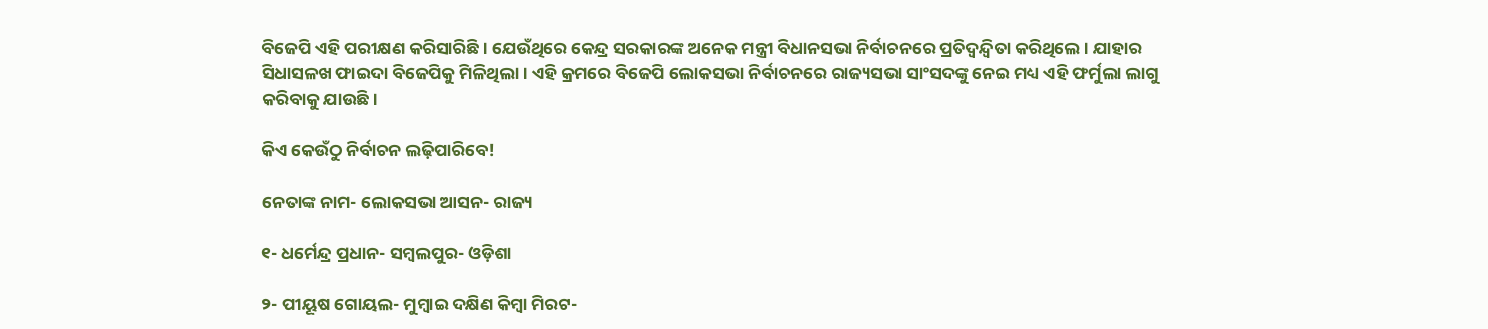ବିଜେପି ଏହି ପରୀକ୍ଷଣ କରିସାରିଛି। ଯେଉଁଥିରେ କେନ୍ଦ୍ର ସରକାରଙ୍କ ଅନେକ ମନ୍ତ୍ରୀ ବିଧାନସଭା ନିର୍ବାଚନରେ ପ୍ରତିଦ୍ୱନ୍ଦ୍ୱିତା କରିଥିଲେ । ଯାହାର ସିଧାସଳଖ ଫାଇଦା ବିଜେପିକୁ ମିଳିଥିଲା। ଏହି କ୍ରମରେ ବିଜେପି ଲୋକସଭା ନିର୍ବାଚନରେ ରାଜ୍ୟସଭା ସାଂସଦଙ୍କୁ ନେଇ ମଧ୍ୟ ଏହି ଫର୍ମୁଲା ଲାଗୁ କରିବାକୁ ଯାଉଛି।

କିଏ କେଉଁଠୁ ନିର୍ବାଚନ ଲଢ଼ିପାରିବେ!

ନେତାଙ୍କ ନାମ- ଲୋକସଭା ଆସନ- ରାଜ୍ୟ

୧- ଧର୍ମେନ୍ଦ୍ର ପ୍ରଧାନ- ସମ୍ବଲପୁର- ଓଡ଼ିଶା

୨- ପୀୟୂଷ ଗୋୟଲ- ମୁମ୍ବାଇ ଦକ୍ଷିଣ କିମ୍ବା ମିରଟ-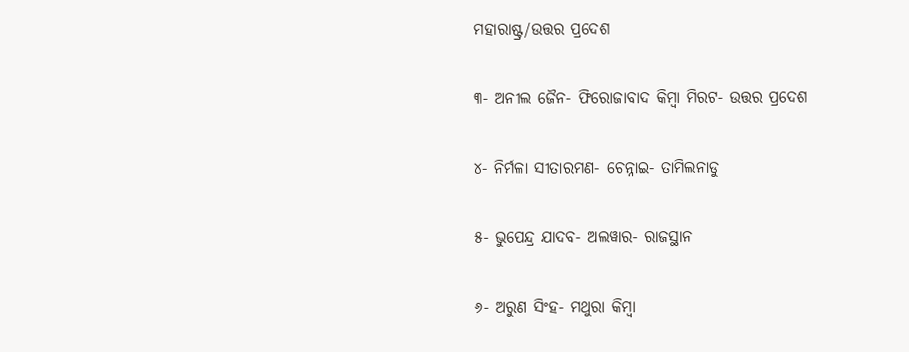ମହାରାଷ୍ଟ୍ର/ଉତ୍ତର ପ୍ରଦେଶ

୩- ଅନୀଲ ଜୈନ- ଫିରୋଜାବାଦ କିମ୍ବା ମିରଟ- ଉତ୍ତର ପ୍ରଦେଶ

୪- ନିର୍ମଳା ସୀତାରମଣ- ଚେନ୍ନାଇ- ତାମିଲନାଡୁ

୫- ଭୁପେନ୍ଦ୍ର ଯାଦବ- ଅଲୱାର- ରାଜସ୍ଥାନ

୬- ଅରୁଣ ସିଂହ- ମଥୁରା କିମ୍ବା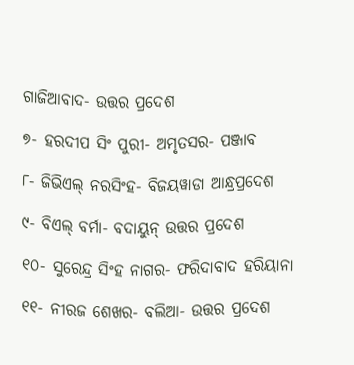ଗାଜିଆବାଦ- ଉତ୍ତର ପ୍ରଦେଶ

୭- ହରଦୀପ ସିଂ ପୁରୀ- ଅମୃତସର- ପଞ୍ଜାବ

୮- ଜିଭିଏଲ୍ ନରସିଂହ- ବିଜୟୱାଡା ଆନ୍ଧ୍ରପ୍ରଦେଶ

୯- ବିଏଲ୍ ବର୍ମା- ବଦାୟୁନ୍ ଉତ୍ତର ପ୍ରଦେଶ

୧୦- ସୁରେନ୍ଦ୍ର ସିଂହ ନାଗର- ଫରିଦାବାଦ ହରିୟାନା

୧୧- ନୀରଜ ଶେଖର- ବଲିଆ- ଉତ୍ତର ପ୍ରଦେଶ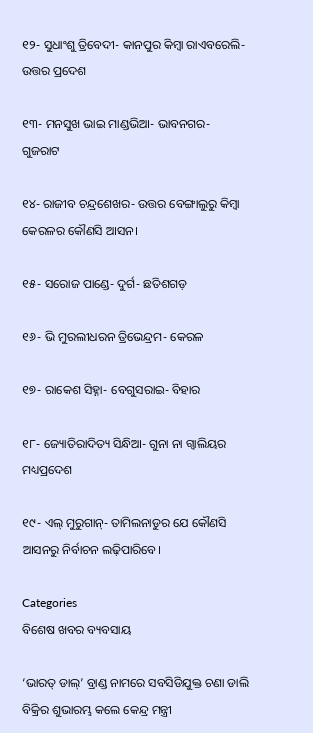୧୨- ସୁଧାଂଶୁ ତ୍ରିବେଦୀ- କାନପୁର କିମ୍ବା ରାଏବରେଲି- ଉତ୍ତର ପ୍ରଦେଶ

୧୩- ମନସୁଖ ଭାଇ ମାଣ୍ଡଭିଆ- ଭାବନଗର- ଗୁଜରାଟ

୧୪- ରାଜୀବ ଚନ୍ଦ୍ରଶେଖର- ଉତ୍ତର ବେଙ୍ଗାଲୁରୁ କିମ୍ବା କେରଳର କୌଣସି ଆସନ।

୧୫- ସରୋଜ ପାଣ୍ଡେ- ଦୁର୍ଗ- ଛତିଶଗଡ଼

୧୬- ଭି ମୁରଲୀଧରନ ତ୍ରିଭେନ୍ଦ୍ରମ- କେରଳ

୧୭- ରାକେଶ ସିହ୍ନା- ବେଗୁସରାଇ- ବିହାର

୧୮- ଜ୍ୟୋତିରାଦିତ୍ୟ ସିନ୍ଧିଆ- ଗୁନା ନା ଗ୍ୱାଲିୟର ମଧ୍ୟପ୍ରଦେଶ

୧୯- ଏଲ୍ ମୁରୁଗାନ୍- ତାମିଲନାଡୁର ଯେ କୌଣସି ଆସନରୁ ନିର୍ବାଚନ ଲଢ଼ିପାରିବେ।

Categories
ବିଶେଷ ଖବର ବ୍ୟବସାୟ

‘ଭାରତ୍‌ ଡାଲ୍‌’ ବ୍ରାଣ୍ଡ ନାମରେ ସବସିଡିଯୁକ୍ତ ଚଣା ଡାଲି ବିକ୍ରିର ଶୁଭାରମ୍ଭ କଲେ କେନ୍ଦ୍ର ମନ୍ତ୍ରୀ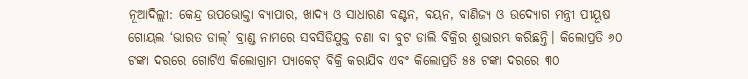ନୂଆଦିଲ୍ଲୀ: କେନ୍ଦ୍ର ଉପଭୋକ୍ତା ବ୍ୟାପାର, ଖାଦ୍ୟ ଓ ସାଧାରଣ ବଣ୍ଟନ, ବୟନ, ବାଣିଜ୍ୟ ଓ ଉଦ୍ୟୋଗ ମନ୍ତ୍ରୀ ପୀୟୂଷ ଗୋୟଲ ‘ଭାରତ ଡାଲ୍‌’ ବ୍ରାଣ୍ଡ ନାମରେ ସବସିଡିଯୁକ୍ତ ଚଣା ବା ବୁଟ ଡାଲି ବିକ୍ରିର ଶୁଭାରମ୍ଭ କରିଛନ୍ତି। କିଲୋପ୍ରତି ୬୦ ଟଙ୍କା ଦରରେ ଗୋଟିଏ କିଲୋଗ୍ରାମ ପ୍ୟାକେଟ୍‌ ବିକ୍ରି କରାଯିବ ଏବଂ କିଲୋପ୍ରତି ୫୫ ଟଙ୍କା ଦରରେ ୩୦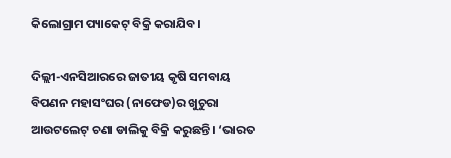କିଲୋଗ୍ରାମ ପ୍ୟାକେଟ୍‌ ବିକ୍ରି କରାଯିବ।

ଦିଲ୍ଲୀ-ଏନସିଆରରେ ଜାତୀୟ କୃଷି ସମବାୟ ବିପଣନ ମହାସଂଘର (ନାଫେଡ)ର ଖୁଚୁରା ଆଉଟଲେଟ୍‌ ଚଣା ଡାଲିକୁ ବିକ୍ରି କରୁଛନ୍ତି। ‘ଭାରତ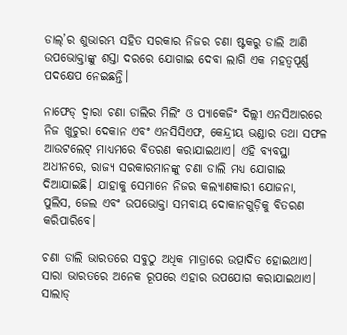ଡାଲ୍‌’ର ଶୁଭାରମ୍ଭ ସହିତ ସରକାର ନିଜର ଚଣା ଷ୍ଟକରୁ ଡାଲି ଆଣି ଉପଭୋକ୍ତାଙ୍କୁ ଶସ୍ତା ଦରରେ ଯୋଗାଇ ଦେବା ଲାଗି ଏକ ମହତ୍ୱପୂର୍ଣ୍ଣ ପଦକ୍ଷେପ ନେଇଛନ୍ତି।

ନାଫେଡ୍‌ ଦ୍ୱାରା ଚଣା ଡାଲିର ମିଲିଂ ଓ ପ୍ୟାକେଜିଂ ଦିଲ୍ଲୀ ଏନସିଆରରେ ନିଜ ଖୁଚୁରା ଦେକାନ ଏବଂ ଏନସିସିଏଫ, କେନ୍ଦ୍ରୀୟ ଭଣ୍ଡାର ତଥା ସଫଳ ଆଉଟଲେଟ୍‌ ମାଧ୍ୟମରେ ବିତରଣ କରାଯାଇଥାଏ। ଏହି ବ୍ୟବସ୍ଥା ଅଧୀନରେ, ରାଜ୍ୟ ସରକାରମାନଙ୍କୁ ଚଣା ଡାଲି ମଧ୍ୟ ଯୋଗାଇ ଦିଆଯାଇଛି। ଯାହାକୁ ସେମାନେ ନିଜର କଲ୍ୟାଣକାରୀ ଯୋଜନା, ପୁଲିସ, ଜେଲ ଏବଂ ଉପଭୋକ୍ତା ସମବାୟ ଦୋକାନଗୁଡ଼ିକୁ ବିତରଣ କରିପାରିବେ।

ଚଣା ଡାଲି ଭାରତରେ ସବୁଠୁ ଅଧିକ ମାତ୍ରାରେ ଉତ୍ପାଦିତ ହୋଇଥାଏ। ସାରା ଭାରତରେ ଅନେକ ରୂପରେ ଏହାର ଉପଯୋଗ କରାଯାଇଥାଏ। ସାଲାଡ୍‌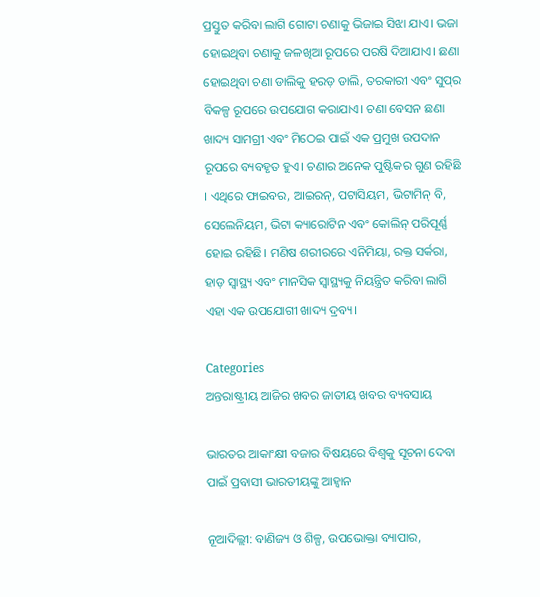ପ୍ରସ୍ତୁତ କରିବା ଲାଗି ଗୋଟା ଚଣାକୁ ଭିଜାଇ ସିଝା ଯାଏ। ଭଜା ହୋଇଥିବା ଚଣାକୁ ଜଳଖିଆ ରୂପରେ ପରଷି ଦିଆଯାଏ। ଛଣା ହୋଇଥିବା ଚଣା ଡାଲିକୁ ହରଡ଼ ଡାଲି, ତରକାରୀ ଏବଂ ସୁପ୍‌ର ବିକଳ୍ପ ରୂପରେ ଉପଯୋଗ କରାଯାଏ। ଚଣା ବେସନ ଛଣା ଖାଦ୍ୟ ସାମଗ୍ରୀ ଏବଂ ମିଠେଇ ପାଇଁ ଏକ ପ୍ରମୁଖ ଉପଦାନ ରୂପରେ ବ୍ୟବହୃତ ହୁଏ। ଚଣାର ଅନେକ ପୁଷ୍ଟିକର ଗୁଣ ରହିଛି । ଏଥିରେ ଫାଇବର, ଆଇରନ୍‌, ପଟାସିୟମ, ଭିଟାମିନ୍‌ ବି, ସେଲେନିୟମ, ଭିଟା କ୍ୟାରୋଟିନ ଏବଂ କୋଲିନ୍‌ ପରିପୂର୍ଣ୍ଣ ହୋଇ ରହିଛି। ମଣିଷ ଶରୀରରେ ଏନିମିୟା, ରକ୍ତ ସର୍କରା, ହାଡ଼ ସ୍ୱାସ୍ଥ୍ୟ ଏବଂ ମାନସିକ ସ୍ୱାସ୍ଥ୍ୟକୁ ନିୟନ୍ତ୍ରିତ କରିବା ଲାଗି ଏହା ଏକ ଉପଯୋଗୀ ଖାଦ୍ୟ ଦ୍ରବ୍ୟ।

Categories
ଅନ୍ତରାଷ୍ଟ୍ରୀୟ ଆଜିର ଖବର ଜାତୀୟ ଖବର ବ୍ୟବସାୟ

ଭାରତର ଆକାଂକ୍ଷୀ ବଜାର ବିଷୟରେ ବିଶ୍ୱକୁ ସୂଚନା ଦେବା ପାଇଁ ପ୍ରବାସୀ ଭାରତୀୟଙ୍କୁ ଆହ୍ୱାନ

ନୂଆଦିଲ୍ଲୀ: ବାଣିଜ୍ୟ ଓ ଶିଳ୍ପ, ଉପଭୋକ୍ତା ବ୍ୟାପାର,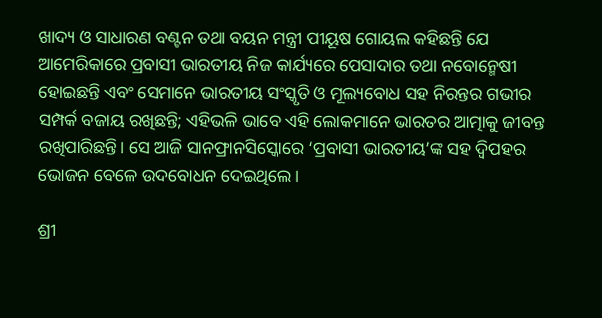ଖାଦ୍ୟ ଓ ସାଧାରଣ ବଣ୍ଟନ ତଥା ବୟନ ମନ୍ତ୍ରୀ ପୀୟୂଷ ଗୋୟଲ କହିଛନ୍ତି ଯେ ଆମେରିକାରେ ପ୍ରବାସୀ ଭାରତୀୟ ନିଜ କାର୍ଯ୍ୟରେ ପେସାଦାର ତଥା ନବୋନ୍ମେଷୀ ହୋଇଛନ୍ତି ଏବଂ ସେମାନେ ଭାରତୀୟ ସଂସ୍କୃତି ଓ ମୂଲ୍ୟବୋଧ ସହ ନିରନ୍ତର ଗଭୀର ସମ୍ପର୍କ ବଜାୟ ରଖିଛନ୍ତି; ଏହିଭଳି ଭାବେ ଏହି ଲୋକମାନେ ଭାରତର ଆତ୍ମାକୁ ଜୀବନ୍ତ ରଖିପାରିଛନ୍ତି। ସେ ଆଜି ସାନଫ୍ରାନସିସ୍କୋରେ ‘ପ୍ରବାସୀ ଭାରତୀୟ’ଙ୍କ ସହ ଦ୍ୱିପହର ଭୋଜନ ବେଳେ ଉଦବୋଧନ ଦେଇଥିଲେ।

ଶ୍ରୀ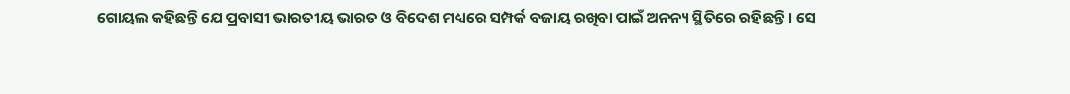ଗୋୟଲ କହିଛନ୍ତି ଯେ ପ୍ରବାସୀ ଭାରତୀୟ ଭାରତ ଓ ବିଦେଶ ମଧ୍ୟରେ ସମ୍ପର୍କ ବଜାୟ ରଖିବା ପାଇଁ ଅନନ୍ୟ ସ୍ଥିତିରେ ରହିଛନ୍ତି। ସେ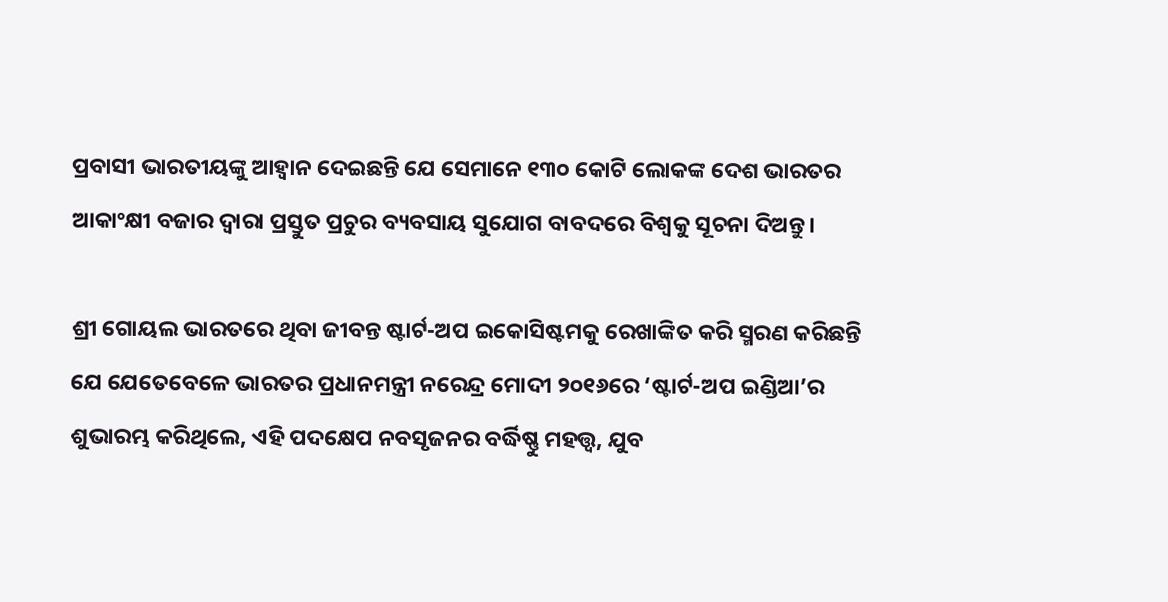ପ୍ରବାସୀ ଭାରତୀୟଙ୍କୁ ଆହ୍ୱାନ ଦେଇଛନ୍ତି ଯେ ସେମାନେ ୧୩୦ କୋଟି ଲୋକଙ୍କ ଦେଶ ଭାରତର ଆକାଂକ୍ଷୀ ବଜାର ଦ୍ୱାରା ପ୍ରସ୍ତୁତ ପ୍ରଚୁର ବ୍ୟବସାୟ ସୁଯୋଗ ବାବଦରେ ବିଶ୍ୱକୁ ସୂଚନା ଦିଅନ୍ତୁ।

ଶ୍ରୀ ଗୋୟଲ ଭାରତରେ ଥିବା ଜୀବନ୍ତ ଷ୍ଟାର୍ଟ-ଅପ ଇକୋସିଷ୍ଟମକୁ ରେଖାଙ୍କିତ କରି ସ୍ମରଣ କରିଛନ୍ତି ଯେ ଯେତେବେଳେ ଭାରତର ପ୍ରଧାନମନ୍ତ୍ରୀ ନରେନ୍ଦ୍ର ମୋଦୀ ୨୦୧୬ରେ ‘ଷ୍ଟାର୍ଟ-ଅପ ଇଣ୍ଡିଆ’ର ଶୁଭାରମ୍ଭ କରିଥିଲେ, ଏହି ପଦକ୍ଷେପ ନବସୃଜନର ବର୍ଦ୍ଧିଷ୍ଣୁ ମହତ୍ତ୍ୱ, ଯୁବ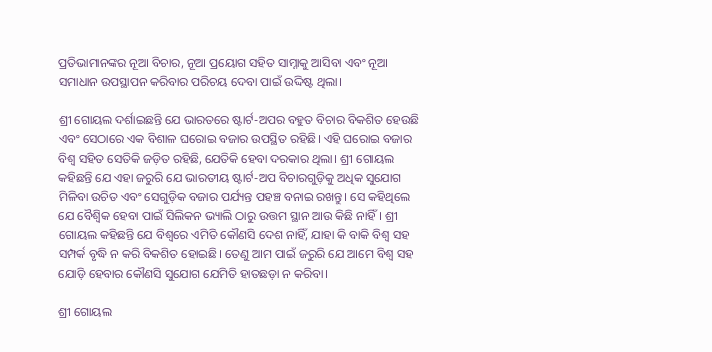ପ୍ରତିଭାମାନଙ୍କର ନୂଆ ବିଚାର, ନୂଆ ପ୍ରୟୋଗ ସହିତ ସାମ୍ନାକୁ ଆସିବା ଏବଂ ନୂଆ ସମାଧାନ ଉପସ୍ଥାପନ କରିବାର ପରିଚୟ ଦେବା ପାଇଁ ଉଦ୍ଦିଷ୍ଟ ଥିଲା।

ଶ୍ରୀ ଗୋୟଲ ଦର୍ଶାଇଛନ୍ତି ଯେ ଭାରତରେ ଷ୍ଟାର୍ଟ-ଅପର ବହୁତ ବିଚାର ବିକଶିତ ହେଉଛି ଏବଂ ସେଠାରେ ଏକ ବିଶାଳ ଘରୋଇ ବଜାର ଉପସ୍ଥିତ ରହିଛି। ଏହି ଘରୋଇ ବଜାର ବିଶ୍ୱ ସହିତ ସେତିକି ଜଡ଼ିତ ରହିଛି, ଯେତିକି ହେବା ଦରକାର ଥିଲା। ଶ୍ରୀ ଗୋୟଲ କହିଛନ୍ତି ଯେ ଏହା ଜରୁରି ଯେ ଭାରତୀୟ ଷ୍ଟାର୍ଟ-ଅପ ବିଚାରଗୁଡ଼ିକୁ ଅଧିକ ସୁଯୋଗ ମିଳିବା ଉଚିତ ଏବଂ ସେଗୁଡ଼ିକ ବଜାର ପର୍ଯ୍ୟନ୍ତ ପହଞ୍ଚ ବନାଇ ରଖନ୍ତୁ। ସେ କହିଥିଲେ ଯେ ବୈଶ୍ୱିକ ହେବା ପାଇଁ ସିଲିକନ ଭ୍ୟାଲି ଠାରୁ ଉତ୍ତମ ସ୍ଥାନ ଆଉ କିଛି ନାହିଁ। ଶ୍ରୀ ଗୋୟଲ କହିଛନ୍ତି ଯେ ବିଶ୍ୱରେ ଏମିତି କୌଣସି ଦେଶ ନାହିଁ, ଯାହା କି ବାକି ବିଶ୍ୱ ସହ ସମ୍ପର୍କ ବୃଦ୍ଧି ନ କରି ବିକଶିତ ହୋଇଛି। ତେଣୁ ଆମ ପାଇଁ ଜରୁରି ଯେ ଆମେ ବିଶ୍ୱ ସହ ଯୋଡ଼ି ହେବାର କୌଣସି ସୁଯୋଗ ଯେମିତି ହାତଛଡ଼ା ନ କରିବା।

ଶ୍ରୀ ଗୋୟଲ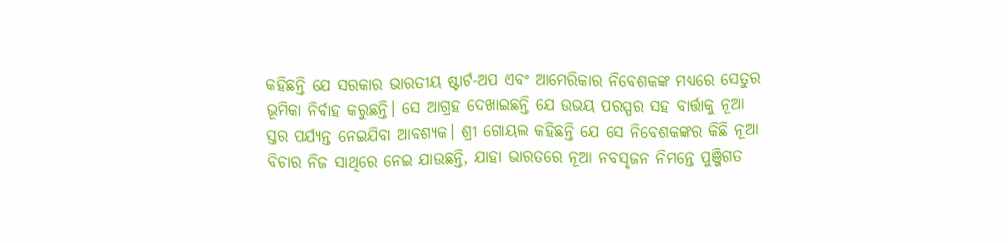କହିଛନ୍ତି ଯେ ସରକାର ଭାରତୀୟ ଷ୍ଟାର୍ଟ-ଅପ ଏବଂ ଆମେରିକାର ନିବେଶକଙ୍କ ମଧ୍ୟରେ ସେତୁର ଭୂମିକା ନିର୍ବାହ କରୁଛନ୍ତି। ସେ ଆଗ୍ରହ ଦେଖାଇଛନ୍ତି ଯେ ଉଭୟ ପରସ୍ପର ସହ ବାର୍ତ୍ତାକୁ ନୂଆ ସ୍ତର ପର୍ଯ୍ୟନ୍ତ ନେଇଯିବା ଆବଶ୍ୟକ। ଶ୍ରୀ ଗୋୟଲ କହିଛନ୍ତି ଯେ ସେ ନିବେଶକଙ୍କର କିଛି ନୂଆ ବିଚାର ନିଜ ସାଥିରେ ନେଇ ଯାଉଛନ୍ତି, ଯାହା ଭାରତରେ ନୂଆ ନବସୃଜନ ନିମନ୍ତେ ପୁଞ୍ଜିଗତ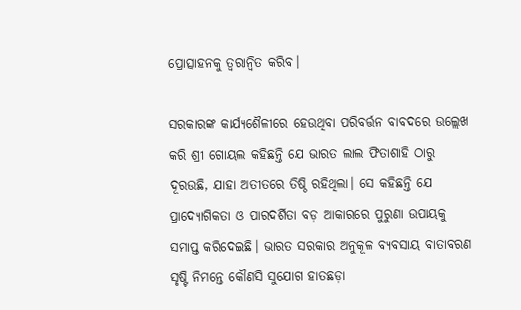ପ୍ରୋତ୍ସାହନକୁ ତ୍ୱରାନ୍ୱିତ କରିବ।

ସରକାରଙ୍କ କାର୍ଯ୍ୟଶୈଳୀରେ ହେଉଥିବା ପରିବର୍ତ୍ତନ ବାବଦରେ ଉଲ୍ଲେଖ କରି ଶ୍ରୀ ଗୋୟଲ କହିଛନ୍ତି ଯେ ଭାରତ ଲାଲ ଫିତାଶାହି ଠାରୁ ଦୂରଉଛି, ଯାହା ଅତୀତରେ ତିଷ୍ଠି ରହିଥିଲା। ସେ କହିଛନ୍ତି ଯେ ପ୍ରାଦ୍ୟୋଗିକତା ଓ ପାରଦର୍ଶିତା ବଡ଼ ଆକାରରେ ପୁରୁଣା ଉପାୟକୁ ସମାପ୍ତ କରିଦେଇଛି। ଭାରତ ସରକାର ଅନୁକୂଳ ବ୍ୟବସାୟ ବାତାବରଣ ସୃଷ୍ଟି ନିମନ୍ତେ କୌଣସି ସୁଯୋଗ ହାତଛଡ଼ା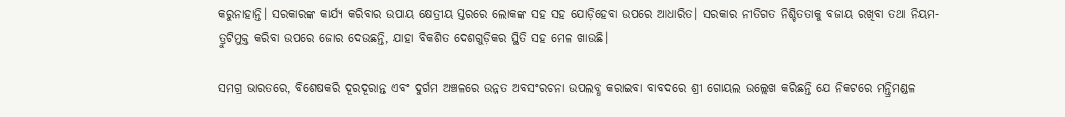କରୁନାହାନ୍ତି। ସରକାରଙ୍କ କାର୍ଯ୍ୟ କରିବାର ଉପାୟ କ୍ଷେତ୍ରୀୟ ସ୍ତରରେ ଲୋକଙ୍କ ସହ ସହ ଯୋଡ଼ିହେବା ଉପରେ ଆଧାରିତ। ସରକାର ନୀତିଗତ ନିଶ୍ଚିତତାକୁ ବଜାୟ ରଖିବା ତଥା ନିୟମ- ତ୍ରୁଟିମୁକ୍ତ କରିବା ଉପରେ ଜୋର ଦେଉଛନ୍ତି, ଯାହା ବିକଶିତ ଦେଶଗୁଡ଼ିକର ସ୍ଥିତି ସହ ମେଳ ଖାଉଛି।

ସମଗ୍ର ଭାରତରେ, ବିଶେଷକରି ଦୂରଦୂରାନ୍ତ ଏବଂ ଦୁର୍ଗମ ଅଞ୍ଚଳରେ ଉନ୍ନତ ଅବସଂରଚନା ଉପଲବ୍ଧ କରାଇବା ବାବଦରେ ଶ୍ରୀ ଗୋୟଲ ଉଲ୍ଲେଖ କରିଛନ୍ତି ଯେ ନିକଟରେ ମନ୍ତ୍ରିମଣ୍ଡଳ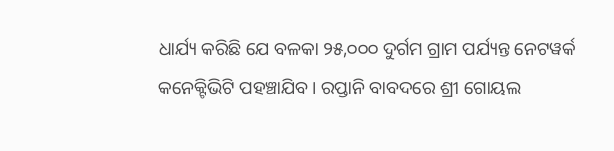ଧାର୍ଯ୍ୟ କରିଛି ଯେ ବଳକା ୨୫,୦୦୦ ଦୁର୍ଗମ ଗ୍ରାମ ପର୍ଯ୍ୟନ୍ତ ନେଟୱର୍କ କନେକ୍ଟିଭିଟି ପହଞ୍ଚାଯିବ। ରପ୍ତାନି ବାବଦରେ ଶ୍ରୀ ଗୋୟଲ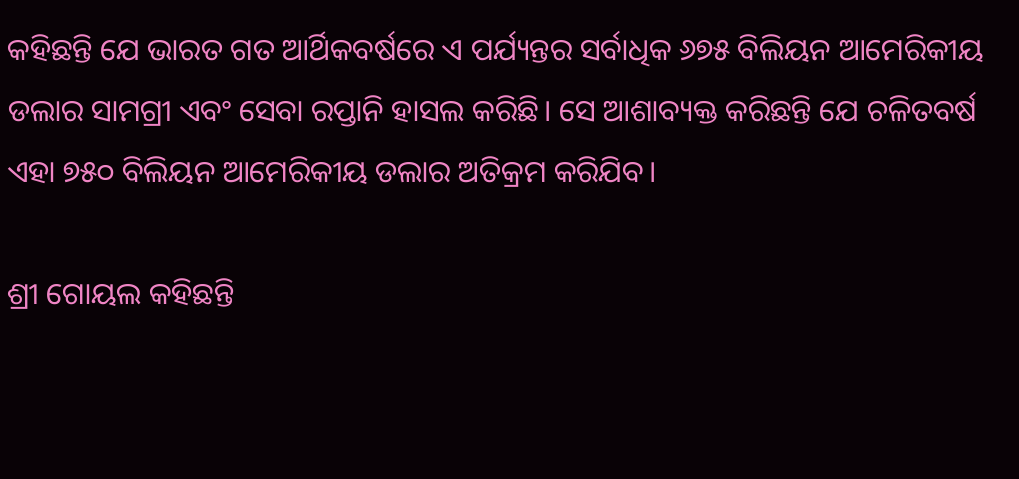କହିଛନ୍ତି ଯେ ଭାରତ ଗତ ଆର୍ଥିକବର୍ଷରେ ଏ ପର୍ଯ୍ୟନ୍ତର ସର୍ବାଧିକ ୬୭୫ ବିଲିୟନ ଆମେରିକୀୟ ଡଲାର ସାମଗ୍ରୀ ଏବଂ ସେବା ରପ୍ତାନି ହାସଲ କରିଛି। ସେ ଆଶାବ୍ୟକ୍ତ କରିଛନ୍ତି ଯେ ଚଳିତବର୍ଷ ଏହା ୭୫୦ ବିଲିୟନ ଆମେରିକୀୟ ଡଲାର ଅତିକ୍ରମ କରିଯିବ।

ଶ୍ରୀ ଗୋୟଲ କହିଛନ୍ତି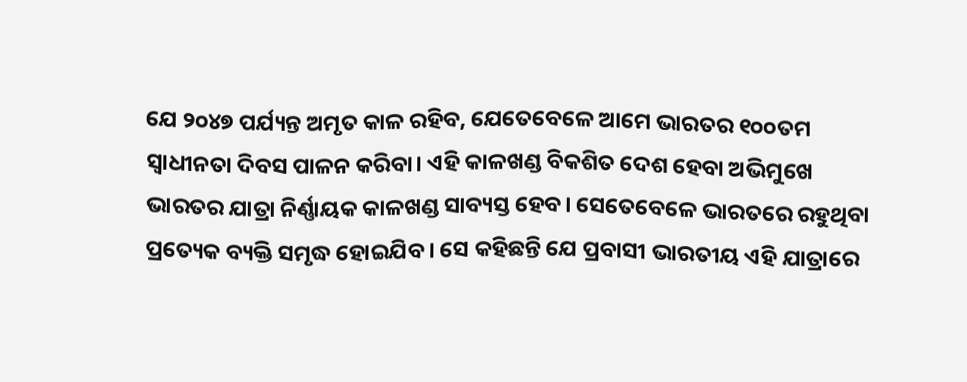ଯେ ୨୦୪୭ ପର୍ଯ୍ୟନ୍ତ ଅମୃତ କାଳ ରହିବ, ଯେତେବେଳେ ଆମେ ଭାରତର ୧୦୦ତମ ସ୍ୱାଧୀନତା ଦିବସ ପାଳନ କରିବା। ଏହି କାଳଖଣ୍ଡ ବିକଶିତ ଦେଶ ହେବା ଅଭିମୁଖେ ଭାରତର ଯାତ୍ରା ନିର୍ଣ୍ଣାୟକ କାଳଖଣ୍ଡ ସାବ୍ୟସ୍ତ ହେବ। ସେତେବେଳେ ଭାରତରେ ରହୁଥିବା ପ୍ରତ୍ୟେକ ବ୍ୟକ୍ତି ସମୃଦ୍ଧ ହୋଇଯିବ। ସେ କହିଛନ୍ତି ଯେ ପ୍ରବାସୀ ଭାରତୀୟ ଏହି ଯାତ୍ରାରେ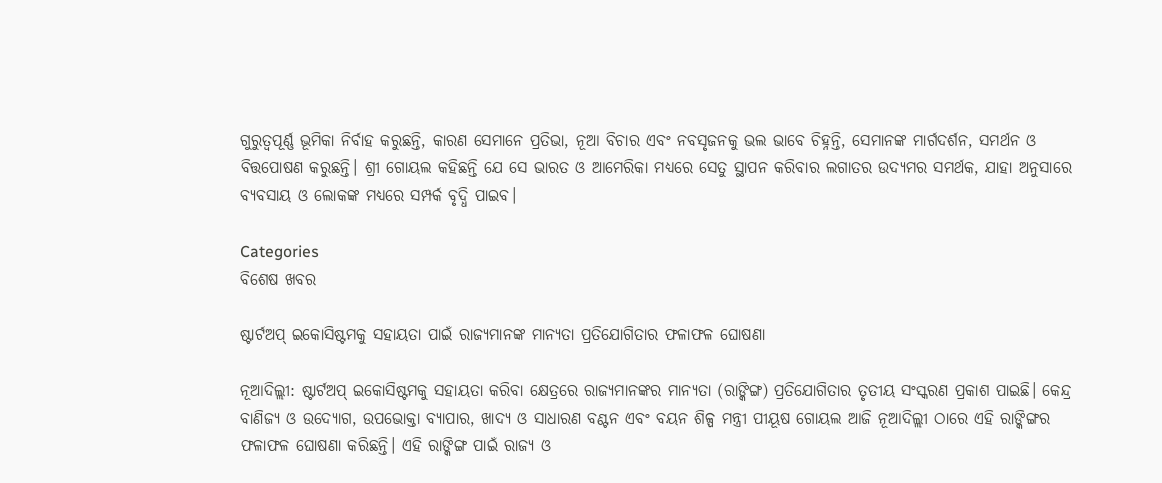ଗୁରୁତ୍ୱପୂର୍ଣ୍ଣ ଭୂମିକା ନିର୍ବାହ କରୁଛନ୍ତି, କାରଣ ସେମାନେ ପ୍ରତିଭା, ନୂଆ ବିଚାର ଏବଂ ନବସୃଜନକୁ ଭଲ ଭାବେ ଚିହ୍ନନ୍ତି, ସେମାନଙ୍କ ମାର୍ଗଦର୍ଶନ, ସମର୍ଥନ ଓ ବିତ୍ତପୋଷଣ କରୁଛନ୍ତି। ଶ୍ରୀ ଗୋୟଲ କହିଛନ୍ତି ଯେ ସେ ଭାରତ ଓ ଆମେରିକା ମଧ୍ୟରେ ସେତୁ ସ୍ଥାପନ କରିବାର ଲଗାତର ଉଦ୍ୟମର ସମର୍ଥକ, ଯାହା ଅନୁସାରେ ବ୍ୟବସାୟ ଓ ଲୋକଙ୍କ ମଧ୍ୟରେ ସମ୍ପର୍କ ବୃଦ୍ଧି ପାଇବ।

Categories
ବିଶେଷ ଖବର

ଷ୍ଟାର୍ଟଅପ୍‌ ଇକୋସିଷ୍ଟମକୁ ସହାୟତା ପାଇଁ ରାଜ୍ୟମାନଙ୍କ ମାନ୍ୟତା ପ୍ରତିଯୋଗିତାର ଫଳାଫଳ ଘୋଷଣା

ନୂଆଦିଲ୍ଲୀ: ଷ୍ଟାର୍ଟଅପ୍‌ ଇକୋସିଷ୍ଟମକୁ ସହାୟତା କରିବା କ୍ଷେତ୍ରରେ ରାଜ୍ୟମାନଙ୍କର ମାନ୍ୟତା (ରାଙ୍କିଙ୍ଗ) ପ୍ରତିଯୋଗିତାର ତୃତୀୟ ସଂସ୍କରଣ ପ୍ରକାଶ ପାଇଛି। କେନ୍ଦ୍ର ବାଣିଜ୍ୟ ଓ ଉଦ୍ୟୋଗ, ଉପଭୋକ୍ତା ବ୍ୟାପାର, ଖାଦ୍ୟ ଓ ସାଧାରଣ ବଣ୍ଟନ ଏବଂ ବୟନ ଶିଳ୍ପ ମନ୍ତ୍ରୀ ପୀୟୂଷ ଗୋୟଲ ଆଜି ନୂଆଦିଲ୍ଲୀ ଠାରେ ଏହି ରାଙ୍କିଙ୍ଗର ଫଳାଫଳ ଘୋଷଣା କରିଛନ୍ତି। ଏହି ରାଙ୍କିଙ୍ଗ ପାଇଁ ରାଜ୍ୟ ଓ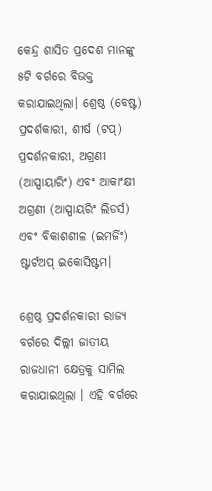କେନ୍ଦ୍ର ଶାସିତ ପ୍ରଦେଶ ମାନଙ୍କୁ ୫ଟି ବର୍ଗରେ ବିଭକ୍ତ କରାଯାଇଥିଲା। ଶ୍ରେଷ୍ଠ (ବେଷ୍ଟ) ପ୍ରଦର୍ଶକାରୀ, ଶୀର୍ଷ (ଟପ୍‌) ପ୍ରଦର୍ଶନକାରୀ, ଅଗ୍ରଣୀ (ଆସ୍ପାୟାରିଂ) ଏବଂ ଆକାଂକ୍ଷୀ ଅଗ୍ରଣୀ (ଆସ୍ପାୟରିଂ ଲିଡର୍ସ) ଏବଂ ବିକାଶଶୀଳ (ଇମର୍ଜିଂ) ଷ୍ଟାର୍ଟଅପ୍‌ ଇକୋସିଷ୍ଟମ।

ଶ୍ରେଷ୍ଠ ପ୍ରଦର୍ଶନକାରୀ ରାଜ୍ୟ ବର୍ଗରେ ଦିଲ୍ଲୀ ଜାତୀୟ ରାଜଧାନୀ କ୍ଷେତ୍ରକୁ ସାମିଲ କରାଯାଇଥିଲା । ଏହି ବର୍ଗରେ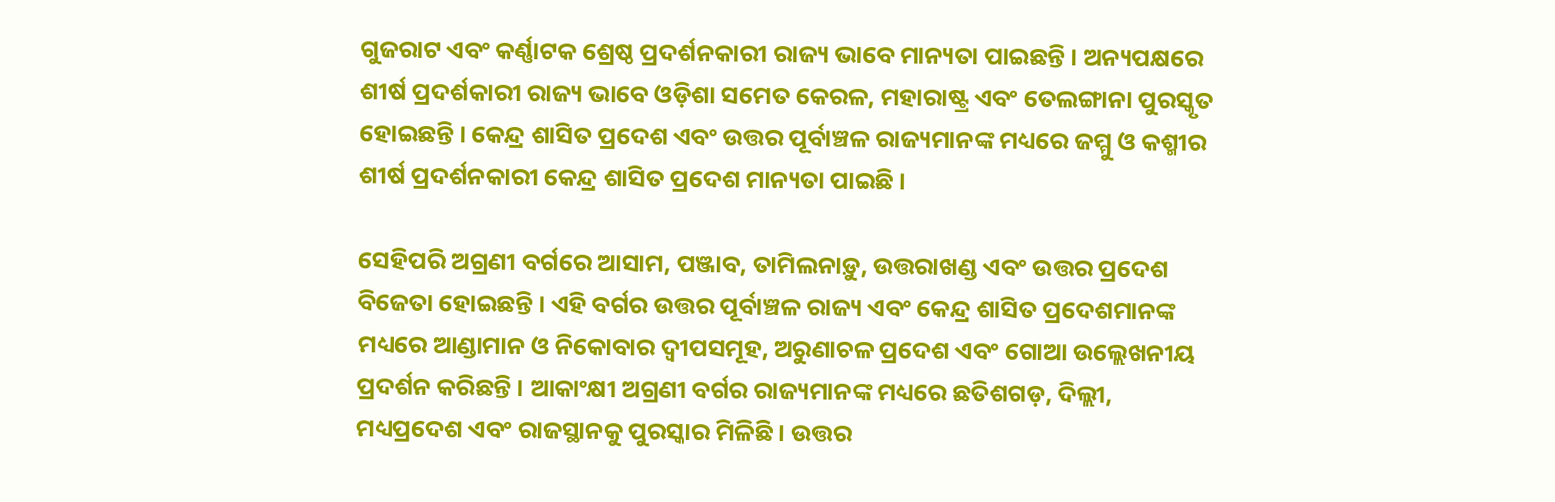ଗୁଜରାଟ ଏବଂ କର୍ଣ୍ଣାଟକ ଶ୍ରେଷ୍ଠ ପ୍ରଦର୍ଶନକାରୀ ରାଜ୍ୟ ଭାବେ ମାନ୍ୟତା ପାଇଛନ୍ତି । ଅନ୍ୟପକ୍ଷରେ ଶୀର୍ଷ ପ୍ରଦର୍ଶକାରୀ ରାଜ୍ୟ ଭାବେ ଓଡ଼ିଶା ସମେତ କେରଳ, ମହାରାଷ୍ଟ୍ର ଏବଂ ତେଲଙ୍ଗାନା ପୁରସ୍କୃତ ହୋଇଛନ୍ତି । କେନ୍ଦ୍ର ଶାସିତ ପ୍ରଦେଶ ଏବଂ ଉତ୍ତର ପୂର୍ବାଞ୍ଚଳ ରାଜ୍ୟମାନଙ୍କ ମଧ୍ୟରେ ଜମ୍ମୁ ଓ କଶ୍ମୀର ଶୀର୍ଷ ପ୍ରଦର୍ଶନକାରୀ କେନ୍ଦ୍ର ଶାସିତ ପ୍ରଦେଶ ମାନ୍ୟତା ପାଇଛି ।

ସେହିପରି ଅଗ୍ରଣୀ ବର୍ଗରେ ଆସାମ, ପଞ୍ଜାବ, ତାମିଲନାଡ଼ୁ, ଉତ୍ତରାଖଣ୍ଡ ଏବଂ ଉତ୍ତର ପ୍ରଦେଶ ବିଜେତା ହୋଇଛନ୍ତି । ଏହି ବର୍ଗର ଉତ୍ତର ପୂର୍ବାଞ୍ଚଳ ରାଜ୍ୟ ଏବଂ କେନ୍ଦ୍ର ଶାସିତ ପ୍ରଦେଶମାନଙ୍କ ମଧ୍ୟରେ ଆଣ୍ଡାମାନ ଓ ନିକୋବାର ଦ୍ବୀପସମୂହ, ଅରୁଣାଚଳ ପ୍ରଦେଶ ଏବଂ ଗୋଆ ଉଲ୍ଲେଖନୀୟ ପ୍ରଦର୍ଶନ କରିଛନ୍ତି । ଆକାଂକ୍ଷୀ ଅଗ୍ରଣୀ ବର୍ଗର ରାଜ୍ୟମାନଙ୍କ ମଧ୍ୟରେ ଛତିଶଗଡ଼, ଦିଲ୍ଲୀ, ମଧ୍ୟପ୍ରଦେଶ ଏବଂ ରାଜସ୍ଥାନକୁ ପୁରସ୍କାର ମିଳିଛି । ଉତ୍ତର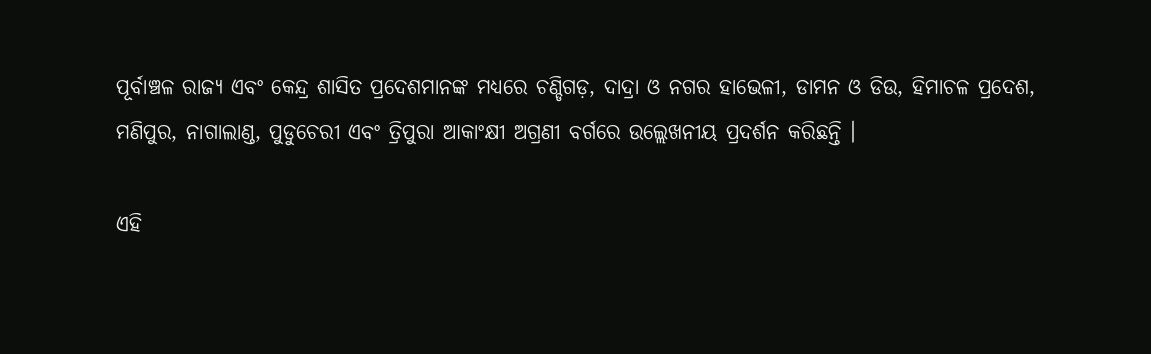ପୂର୍ବାଞ୍ଚଳ ରାଜ୍ୟ ଏବଂ କେନ୍ଦ୍ର ଶାସିତ ପ୍ରଦେଶମାନଙ୍କ ମଧ୍ୟରେ ଚଣ୍ଡିଗଡ଼, ଦାଦ୍ରା ଓ ନଗର ହାଭେଳୀ, ଡାମନ ଓ ଡିଉ, ହିମାଚଳ ପ୍ରଦେଶ, ମଣିପୁର, ନାଗାଲାଣ୍ଡ, ପୁଡୁଚେରୀ ଏବଂ ତ୍ରିପୁରା ଆକାଂକ୍ଷୀ ଅଗ୍ରଣୀ ବର୍ଗରେ ଉଲ୍ଲେଖନୀୟ ପ୍ରଦର୍ଶନ କରିଛନ୍ତି ।

ଏହି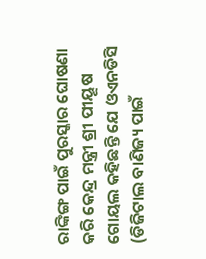ରାଙ୍କିଙ୍ଗ ପାଇଁ ପୁରସ୍କାର ଘୋଷଣା କରି କେନ୍ଦ୍ର ମନ୍ତ୍ରୀ ଶ୍ରୀ ପୀୟୂଷ ଗୋୟଲ କହିଛନ୍ତି ଯେ ଓଏନଡିସି (ଡିଜିଟାଲ ବାଣିଜ୍ୟ ପାଇଁ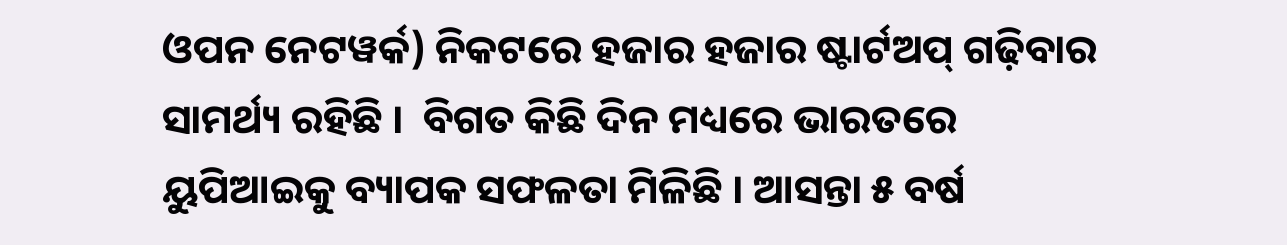ଓପନ ନେଟୱର୍କ) ନିକଟରେ ହଜାର ହଜାର ଷ୍ଟାର୍ଟଅପ୍‌ ଗଢ଼ିବାର ସାମର୍ଥ୍ୟ ରହିଛି ।  ବିଗତ କିଛି ଦିନ ମଧ୍ୟରେ ଭାରତରେ ୟୁପିଆଇକୁ ବ୍ୟାପକ ସଫଳତା ମିଳିଛି । ଆସନ୍ତା ୫ ବର୍ଷ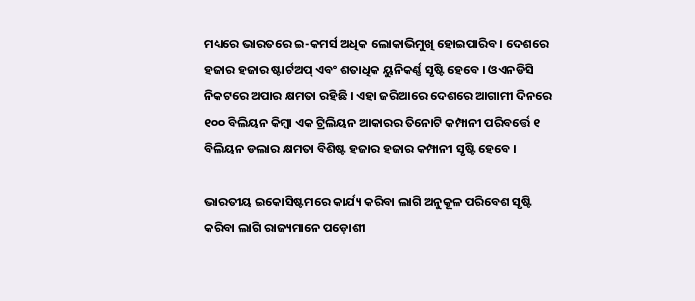ମଧ୍ୟରେ ଭାରତରେ ଇ-କମର୍ସ ଅଧିକ ଲୋକାଭିମୁଖି ହୋଇପାରିବ । ଦେଶରେ ହଜାର ହଜାର ଷ୍ଟାର୍ଟଅପ୍‌ ଏବଂ ଶତାଧିକ ୟୁନିକର୍ଣ୍ଣ ସୃଷ୍ଟି ହେବେ । ଓଏନଡିସି ନିକଟରେ ଅପାର କ୍ଷମତା ରହିଛି । ଏହା ଜରିଆରେ ଦେଶରେ ଆଗାମୀ ଦିନରେ ୧୦୦ ବିଲିୟନ କିମ୍ବା ଏକ ଟ୍ରିଲିୟନ ଆକାରର ତିନୋଟି କମ୍ପାନୀ ପରିବର୍ତ୍ତେ ୧ ବିଲିୟନ ଡଲାର କ୍ଷମତା ବିଶିଷ୍ଟ ହଜାର ହଜାର କମ୍ପାନୀ ସୃଷ୍ଟି ହେବେ ।

ଭାରତୀୟ ଇକୋସିଷ୍ଟମରେ କାର୍ଯ୍ୟ କରିବା ଲାଗି ଅନୁକୂଳ ପରିବେଶ ସୃଷ୍ଟି କରିବା ଲାଗି ରାଜ୍ୟମାନେ ପଡ଼ୋଶୀ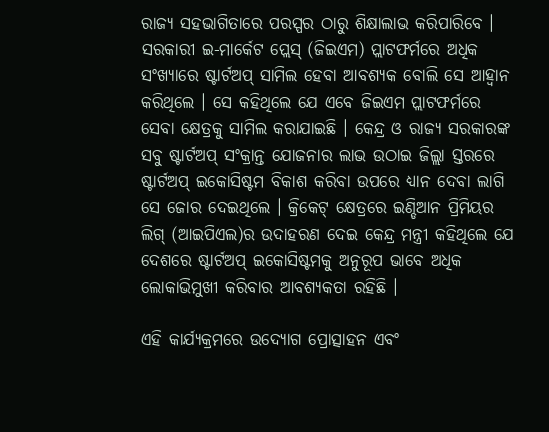ରାଜ୍ୟ ସହଭାଗିତାରେ ପରସ୍ପର ଠାରୁ ଶିକ୍ଷାଲାଭ କରିପାରିବେ । ସରକାରୀ ଇ-ମାର୍କେଟ ପ୍ଲେସ୍‌ (ଜିଇଏମ) ପ୍ଲାଟଫର୍ମରେ ଅଧିକ ସଂଖ୍ୟାରେ ଷ୍ଟାର୍ଟଅପ୍‌ ସାମିଲ ହେବା ଆବଶ୍ୟକ ବୋଲି ସେ ଆହ୍ବାନ କରିଥିଲେ । ସେ କହିଥିଲେ ଯେ ଏବେ ଜିଇଏମ ପ୍ଲାଟଫର୍ମରେ ସେବା କ୍ଷେତ୍ରକୁ ସାମିଲ କରାଯାଇଛି । କେନ୍ଦ୍ର ଓ ରାଜ୍ୟ ସରକାରଙ୍କ ସବୁ ଷ୍ଟାର୍ଟଅପ୍‌ ସଂକ୍ରାନ୍ତ ଯୋଜନାର ଲାଭ ଉଠାଇ ଜିଲ୍ଲା ସ୍ତରରେ ଷ୍ଟାର୍ଟଅପ୍‌ ଇକୋସିଷ୍ଟମ ବିକାଶ କରିବା ଉପରେ ଧ୍ୟାନ ଦେବା ଲାଗି ସେ ଜୋର ଦେଇଥିଲେ । କ୍ରିକେଟ୍‌ କ୍ଷେତ୍ରରେ ଇଣ୍ଡିଆନ ପ୍ରିମିୟର ଲିଗ୍‌ (ଆଇପିଏଲ)ର ଉଦାହରଣ ଦେଇ କେନ୍ଦ୍ର ମନ୍ତ୍ରୀ କହିଥିଲେ ଯେ ଦେଶରେ ଷ୍ଟାର୍ଟଅପ୍‌ ଇକୋସିଷ୍ଟମକୁ ଅନୁରୂପ ଭାବେ ଅଧିକ ଲୋକାଭିମୁଖୀ କରିବାର ଆବଶ୍ୟକତା ରହିଛି ।

ଏହି କାର୍ଯ୍ୟକ୍ରମରେ ଉଦ୍ୟୋଗ ପ୍ରୋତ୍ସାହନ ଏବଂ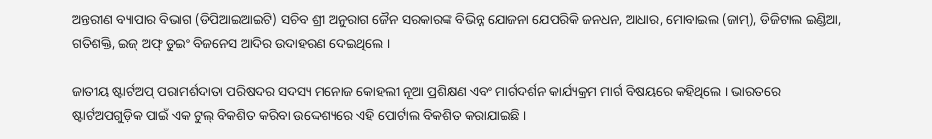ଅନ୍ତରୀଣ ବ୍ୟାପାର ବିଭାଗ (ଡିପିଆଇଆଇଟି) ସଚିବ ଶ୍ରୀ ଅନୁରାଗ ଜୈନ ସରକାରଙ୍କ ବିଭିନ୍ନ ଯୋଜନା ଯେପରିକି ଜନଧନ, ଆଧାର, ମୋବାଇଲ (ଜାମ୍‌), ଡିଜିଟାଲ ଇଣ୍ଡିଆ, ଗତିଶକ୍ତି, ଇଜ୍‌ ଅଫ୍‌ ଡୁଇଂ ବିଜନେସ ଆଦିର ଉଦାହରଣ ଦେଇଥିଲେ ।

ଜାତୀୟ ଷ୍ଟାର୍ଟଅପ୍‌ ପରାମର୍ଶଦାତା ପରିଷଦର ସଦସ୍ୟ ମନୋଜ କୋହଲୀ ନୂଆ ପ୍ରଶିକ୍ଷଣ ଏବଂ ମାର୍ଗଦର୍ଶନ କାର୍ଯ୍ୟକ୍ରମ ମାର୍ଗ ବିଷୟରେ କହିଥିଲେ । ଭାରତରେ ଷ୍ଟାର୍ଟଅପଗୁଡ଼ିକ ପାଇଁ ଏକ ଟୁଲ୍‌ ବିକଶିତ କରିବା ଉଦ୍ଦେଶ୍ୟରେ ଏହି ପୋର୍ଟାଲ ବିକଶିତ କରାଯାଇଛି ।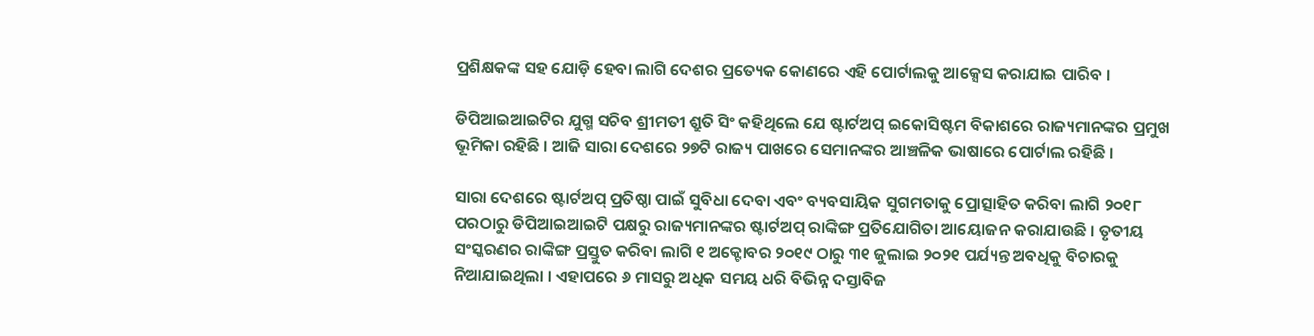ପ୍ରଶିକ୍ଷକଙ୍କ ସହ ଯୋଡ଼ି ହେବା ଲାଗି ଦେଶର ପ୍ରତ୍ୟେକ କୋଣରେ ଏହି ପୋର୍ଟାଲକୁ ଆକ୍ସେସ କରାଯାଇ ପାରିବ ।

ଡିପିଆଇଆଇଟିର ଯୁଗ୍ମ ସଚିବ ଶ୍ରୀମତୀ ଶ୍ରୁତି ସିଂ କହିଥିଲେ ଯେ ଷ୍ଟାର୍ଟଅପ୍‌ ଇକୋସିଷ୍ଟମ ବିକାଶରେ ରାଜ୍ୟମାନଙ୍କର ପ୍ରମୁଖ ଭୂମିକା ରହିଛି । ଆଜି ସାରା ଦେଶରେ ୨୭ଟି ରାଜ୍ୟ ପାଖରେ ସେମାନଙ୍କର ଆଞ୍ଚଳିକ ଭାଷାରେ ପୋର୍ଟାଲ ରହିଛି ।

ସାରା ଦେଶରେ ଷ୍ଟାର୍ଟଅପ୍‌ ପ୍ରତିଷ୍ଠା ପାଇଁ ସୁବିଧା ଦେବା ଏବଂ ବ୍ୟବସାୟିକ ସୁଗମତାକୁ ପ୍ରୋତ୍ସାହିତ କରିବା ଲାଗି ୨୦୧୮ ପରଠାରୁ ଡିପିଆଇଆଇଟି ପକ୍ଷରୁ ରାଜ୍ୟମାନଙ୍କର ଷ୍ଟାର୍ଟଅପ୍‌ ରାଙ୍କିଙ୍ଗ ପ୍ରତିଯୋଗିତା ଆୟୋଜନ କରାଯାଉଛି । ତୃତୀୟ ସଂସ୍କରଣର ରାଙ୍କିଙ୍ଗ ପ୍ରସ୍ତୁତ କରିବା ଲାଗି ୧ ଅକ୍ଟୋବର ୨୦୧୯ ଠାରୁ ୩୧ ଜୁଲାଇ ୨୦୨୧ ପର୍ଯ୍ୟନ୍ତ ଅବଧିକୁ ବିଚାରକୁ ନିଆଯାଇଥିଲା । ଏହାପରେ ୬ ମାସରୁ ଅଧିକ ସମୟ ଧରି ବିଭିନ୍ନ ଦସ୍ତାବିଜ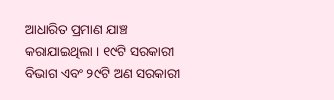ଆଧାରିତ ପ୍ରମାଣ ଯାଞ୍ଚ କରାଯାଇଥିଲା । ୧୯ଟି ସରକାରୀ ବିଭାଗ ଏବଂ ୨୯ଟି ଅଣ ସରକାରୀ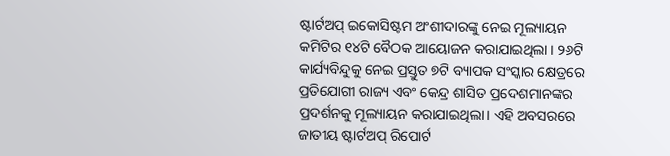ଷ୍ଟାର୍ଟଅପ୍‌ ଇକୋସିଷ୍ଟମ ଅଂଶୀଦାରଙ୍କୁ ନେଇ ମୂଲ୍ୟାୟନ କମିଟିର ୧୪ଟି ବୈଠକ ଆୟୋଜନ କରାଯାଇଥିଲା । ୨୬ଟି କାର୍ଯ୍ୟବିନ୍ଦୁକୁ ନେଇ ପ୍ରସ୍ତୁତ ୭ଟି ବ୍ୟାପକ ସଂସ୍କାର କ୍ଷେତ୍ରରେ ପ୍ରତିଯୋଗୀ ରାଜ୍ୟ ଏବଂ କେନ୍ଦ୍ର ଶାସିତ ପ୍ରଦେଶମାନଙ୍କର ପ୍ରଦର୍ଶନକୁ ମୂଲ୍ୟାୟନ କରାଯାଇଥିଲା। ଏହି ଅବସରରେ ଜାତୀୟ ଷ୍ଟାର୍ଟଅପ୍‌ ରିପୋର୍ଟ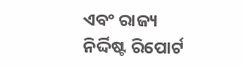ଏବଂ ରାଜ୍ୟ ନିର୍ଦ୍ଦିଷ୍ଟ ରିପୋର୍ଟ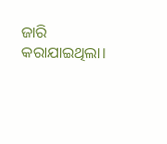ଜାରି କରାଯାଇଥିଲା।